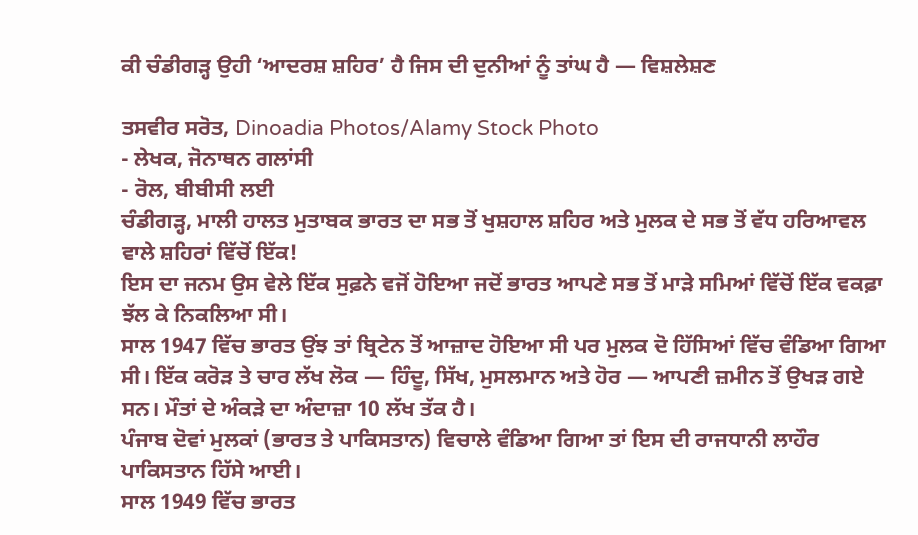ਕੀ ਚੰਡੀਗੜ੍ਹ ਉਹੀ ‘ਆਦਰਸ਼ ਸ਼ਹਿਰ’ ਹੈ ਜਿਸ ਦੀ ਦੁਨੀਆਂ ਨੂੰ ਤਾਂਘ ਹੈ — ਵਿਸ਼ਲੇਸ਼ਣ

ਤਸਵੀਰ ਸਰੋਤ, Dinoadia Photos/Alamy Stock Photo
- ਲੇਖਕ, ਜੋਨਾਥਨ ਗਲਾਂਸੀ
- ਰੋਲ, ਬੀਬੀਸੀ ਲਈ
ਚੰਡੀਗੜ੍ਹ, ਮਾਲੀ ਹਾਲਤ ਮੁਤਾਬਕ ਭਾਰਤ ਦਾ ਸਭ ਤੋਂ ਖੁਸ਼ਹਾਲ ਸ਼ਹਿਰ ਅਤੇ ਮੁਲਕ ਦੇ ਸਭ ਤੋਂ ਵੱਧ ਹਰਿਆਵਲ ਵਾਲੇ ਸ਼ਹਿਰਾਂ ਵਿੱਚੋਂ ਇੱਕ!
ਇਸ ਦਾ ਜਨਮ ਉਸ ਵੇਲੇ ਇੱਕ ਸੁਫ਼ਨੇ ਵਜੋਂ ਹੋਇਆ ਜਦੋਂ ਭਾਰਤ ਆਪਣੇ ਸਭ ਤੋਂ ਮਾੜੇ ਸਮਿਆਂ ਵਿੱਚੋਂ ਇੱਕ ਵਕਫ਼ਾ ਝੱਲ ਕੇ ਨਿਕਲਿਆ ਸੀ।
ਸਾਲ 1947 ਵਿੱਚ ਭਾਰਤ ਉਂਝ ਤਾਂ ਬ੍ਰਿਟੇਨ ਤੋਂ ਆਜ਼ਾਦ ਹੋਇਆ ਸੀ ਪਰ ਮੁਲਕ ਦੋ ਹਿੱਸਿਆਂ ਵਿੱਚ ਵੰਡਿਆ ਗਿਆ ਸੀ। ਇੱਕ ਕਰੋੜ ਤੇ ਚਾਰ ਲੱਖ ਲੋਕ — ਹਿੰਦੂ, ਸਿੱਖ, ਮੁਸਲਮਾਨ ਅਤੇ ਹੋਰ — ਆਪਣੀ ਜ਼ਮੀਨ ਤੋਂ ਉਖੜ ਗਏ ਸਨ। ਮੌਤਾਂ ਦੇ ਅੰਕੜੇ ਦਾ ਅੰਦਾਜ਼ਾ 10 ਲੱਖ ਤੱਕ ਹੈ।
ਪੰਜਾਬ ਦੋਵਾਂ ਮੁਲਕਾਂ (ਭਾਰਤ ਤੇ ਪਾਕਿਸਤਾਨ) ਵਿਚਾਲੇ ਵੰਡਿਆ ਗਿਆ ਤਾਂ ਇਸ ਦੀ ਰਾਜਧਾਨੀ ਲਾਹੌਰ ਪਾਕਿਸਤਾਨ ਹਿੱਸੇ ਆਈ।
ਸਾਲ 1949 ਵਿੱਚ ਭਾਰਤ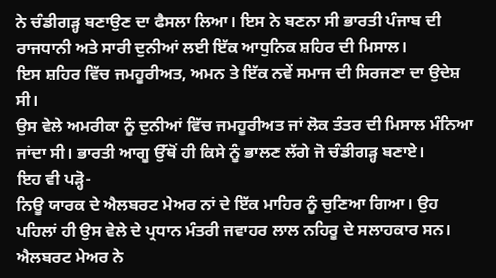ਨੇ ਚੰਡੀਗੜ੍ਹ ਬਣਾਉਣ ਦਾ ਫੈਸਲਾ ਲਿਆ। ਇਸ ਨੇ ਬਣਨਾ ਸੀ ਭਾਰਤੀ ਪੰਜਾਬ ਦੀ ਰਾਜਧਾਨੀ ਅਤੇ ਸਾਰੀ ਦੁਨੀਆਂ ਲਈ ਇੱਕ ਆਧੁਨਿਕ ਸ਼ਹਿਰ ਦੀ ਮਿਸਾਲ।
ਇਸ ਸ਼ਹਿਰ ਵਿੱਚ ਜਮਹੂਰੀਅਤ, ਅਮਨ ਤੇ ਇੱਕ ਨਵੇਂ ਸਮਾਜ ਦੀ ਸਿਰਜਣਾ ਦਾ ਉਦੇਸ਼ ਸੀ।
ਉਸ ਵੇਲੇ ਅਮਰੀਕਾ ਨੂੰ ਦੁਨੀਆਂ ਵਿੱਚ ਜਮਹੂਰੀਅਤ ਜਾਂ ਲੋਕ ਤੰਤਰ ਦੀ ਮਿਸਾਲ ਮੰਨਿਆ ਜਾਂਦਾ ਸੀ। ਭਾਰਤੀ ਆਗੂ ਉੱਥੋਂ ਹੀ ਕਿਸੇ ਨੂੰ ਭਾਲਣ ਲੱਗੇ ਜੋ ਚੰਡੀਗੜ੍ਹ ਬਣਾਏ।
ਇਹ ਵੀ ਪੜ੍ਹੋ-
ਨਿਊ ਯਾਰਕ ਦੇ ਐਲਬਰਟ ਮੇਅਰ ਨਾਂ ਦੇ ਇੱਕ ਮਾਹਿਰ ਨੂੰ ਚੁਣਿਆ ਗਿਆ। ਉਹ ਪਹਿਲਾਂ ਹੀ ਉਸ ਵੇਲੇ ਦੇ ਪ੍ਰਧਾਨ ਮੰਤਰੀ ਜਵਾਹਰ ਲਾਲ ਨਹਿਰੂ ਦੇ ਸਲਾਹਕਾਰ ਸਨ।
ਐਲਬਰਟ ਮੇਅਰ ਨੇ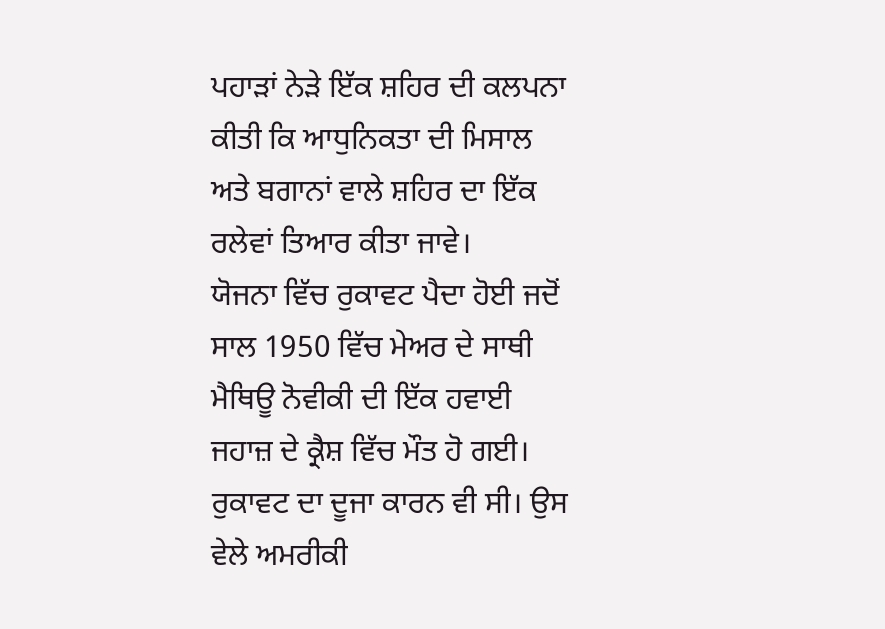ਪਹਾੜਾਂ ਨੇੜੇ ਇੱਕ ਸ਼ਹਿਰ ਦੀ ਕਲਪਨਾ ਕੀਤੀ ਕਿ ਆਧੁਨਿਕਤਾ ਦੀ ਮਿਸਾਲ ਅਤੇ ਬਗਾਨਾਂ ਵਾਲੇ ਸ਼ਹਿਰ ਦਾ ਇੱਕ ਰਲੇਵਾਂ ਤਿਆਰ ਕੀਤਾ ਜਾਵੇ।
ਯੋਜਨਾ ਵਿੱਚ ਰੁਕਾਵਟ ਪੈਦਾ ਹੋਈ ਜਦੋਂ ਸਾਲ 1950 ਵਿੱਚ ਮੇਅਰ ਦੇ ਸਾਥੀ ਮੈਥਿਊ ਨੋਵੀਕੀ ਦੀ ਇੱਕ ਹਵਾਈ ਜਹਾਜ਼ ਦੇ ਕ੍ਰੈਸ਼ ਵਿੱਚ ਮੌਤ ਹੋ ਗਈ।
ਰੁਕਾਵਟ ਦਾ ਦੂਜਾ ਕਾਰਨ ਵੀ ਸੀ। ਉਸ ਵੇਲੇ ਅਮਰੀਕੀ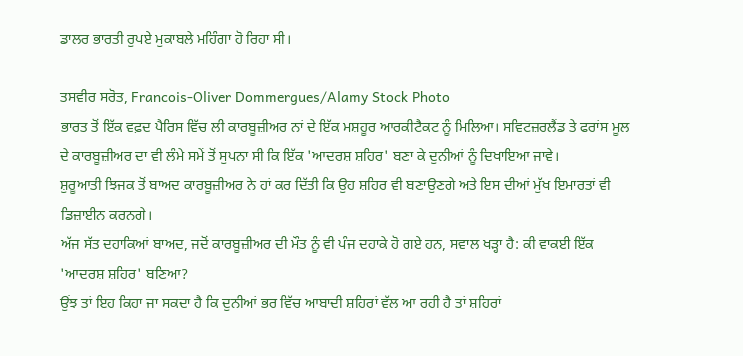ਡਾਲਰ ਭਾਰਤੀ ਰੁਪਏ ਮੁਕਾਬਲੇ ਮਹਿੰਗਾ ਹੋ ਰਿਹਾ ਸੀ।

ਤਸਵੀਰ ਸਰੋਤ, Francois-Oliver Dommergues/Alamy Stock Photo
ਭਾਰਤ ਤੋਂ ਇੱਕ ਵਫ਼ਦ ਪੈਰਿਸ ਵਿੱਚ ਲੀ ਕਾਰਬੂਜ਼ੀਅਰ ਨਾਂ ਦੇ ਇੱਕ ਮਸ਼ਹੂਰ ਆਰਕੀਟੈਕਟ ਨੂੰ ਮਿਲਿਆ। ਸਵਿਟਜ਼ਰਲੈਂਡ ਤੇ ਫਰਾਂਸ ਮੂਲ ਦੇ ਕਾਰਬੂਜ਼ੀਅਰ ਦਾ ਵੀ ਲੰਮੇ ਸਮੇਂ ਤੋਂ ਸੁਪਨਾ ਸੀ ਕਿ ਇੱਕ 'ਆਦਰਸ਼ ਸ਼ਹਿਰ' ਬਣਾ ਕੇ ਦੁਨੀਆਂ ਨੂੰ ਦਿਖਾਇਆ ਜਾਵੇ।
ਸ਼ੁਰੂਆਤੀ ਝਿਜਕ ਤੋਂ ਬਾਅਦ ਕਾਰਬੂਜ਼ੀਅਰ ਨੇ ਹਾਂ ਕਰ ਦਿੱਤੀ ਕਿ ਉਹ ਸ਼ਹਿਰ ਵੀ ਬਣਾਉਣਗੇ ਅਤੇ ਇਸ ਦੀਆਂ ਮੁੱਖ ਇਮਾਰਤਾਂ ਵੀ ਡਿਜ਼ਾਈਨ ਕਰਨਗੇ।
ਅੱਜ ਸੱਤ ਦਹਾਕਿਆਂ ਬਾਅਦ, ਜਦੋਂ ਕਾਰਬੂਜ਼ੀਅਰ ਦੀ ਮੌਤ ਨੂੰ ਵੀ ਪੰਜ ਦਹਾਕੇ ਹੋ ਗਏ ਹਨ, ਸਵਾਲ ਖੜ੍ਹਾ ਹੈ: ਕੀ ਵਾਕਈ ਇੱਕ 'ਆਦਰਸ਼ ਸ਼ਹਿਰ' ਬਣਿਆ?
ਉਂਝ ਤਾਂ ਇਹ ਕਿਹਾ ਜਾ ਸਕਦਾ ਹੈ ਕਿ ਦੁਨੀਆਂ ਭਰ ਵਿੱਚ ਆਬਾਦੀ ਸ਼ਹਿਰਾਂ ਵੱਲ ਆ ਰਹੀ ਹੈ ਤਾਂ ਸ਼ਹਿਰਾਂ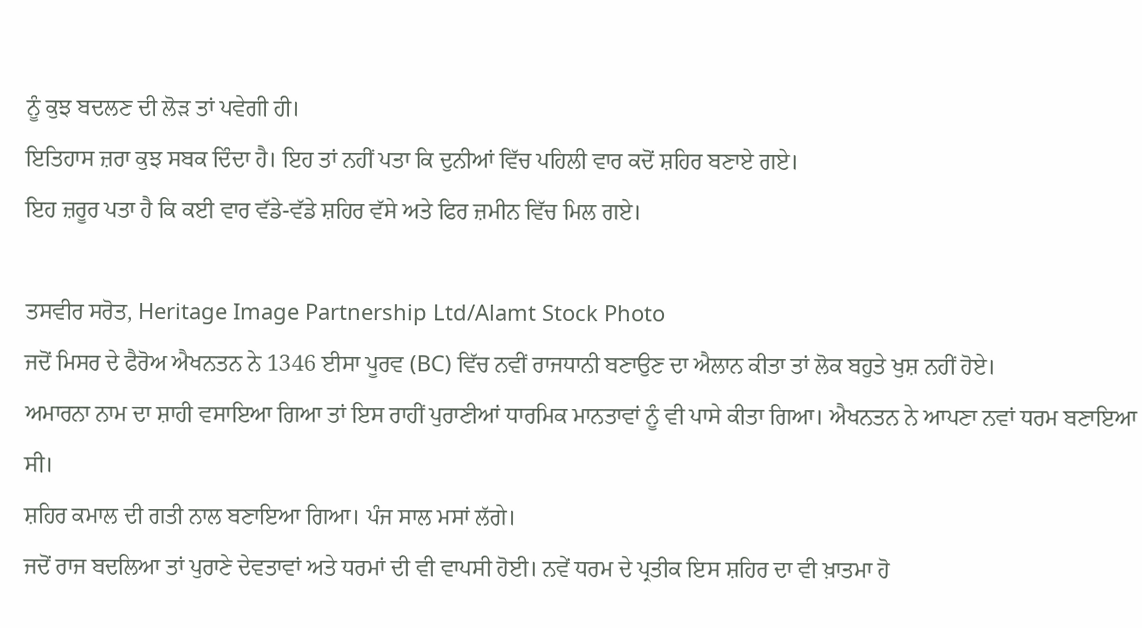ਨੂੰ ਕੁਝ ਬਦਲਣ ਦੀ ਲੋੜ ਤਾਂ ਪਵੇਗੀ ਹੀ।
ਇਤਿਹਾਸ ਜ਼ਰਾ ਕੁਝ ਸਬਕ ਦਿੰਦਾ ਹੈ। ਇਹ ਤਾਂ ਨਹੀਂ ਪਤਾ ਕਿ ਦੁਨੀਆਂ ਵਿੱਚ ਪਹਿਲੀ ਵਾਰ ਕਦੋਂ ਸ਼ਹਿਰ ਬਣਾਏ ਗਏ।
ਇਹ ਜ਼ਰੂਰ ਪਤਾ ਹੈ ਕਿ ਕਈ ਵਾਰ ਵੱਡੇ-ਵੱਡੇ ਸ਼ਹਿਰ ਵੱਸੇ ਅਤੇ ਫਿਰ ਜ਼ਮੀਨ ਵਿੱਚ ਮਿਲ ਗਏ।

ਤਸਵੀਰ ਸਰੋਤ, Heritage Image Partnership Ltd/Alamt Stock Photo
ਜਦੋਂ ਮਿਸਰ ਦੇ ਫੈਰੋਅ ਐਖਨਤਨ ਨੇ 1346 ਈਸਾ ਪੂਰਵ (BC) ਵਿੱਚ ਨਵੀਂ ਰਾਜਧਾਨੀ ਬਣਾਉਣ ਦਾ ਐਲਾਨ ਕੀਤਾ ਤਾਂ ਲੋਕ ਬਹੁਤੇ ਖੁਸ਼ ਨਹੀਂ ਹੋਏ।
ਅਮਾਰਨਾ ਨਾਮ ਦਾ ਸ਼ਾਹੀ ਵਸਾਇਆ ਗਿਆ ਤਾਂ ਇਸ ਰਾਹੀਂ ਪੁਰਾਣੀਆਂ ਧਾਰਮਿਕ ਮਾਨਤਾਵਾਂ ਨੂੰ ਵੀ ਪਾਸੇ ਕੀਤਾ ਗਿਆ। ਐਖਨਤਨ ਨੇ ਆਪਣਾ ਨਵਾਂ ਧਰਮ ਬਣਾਇਆ ਸੀ।
ਸ਼ਹਿਰ ਕਮਾਲ ਦੀ ਗਤੀ ਨਾਲ ਬਣਾਇਆ ਗਿਆ। ਪੰਜ ਸਾਲ ਮਸਾਂ ਲੱਗੇ।
ਜਦੋਂ ਰਾਜ ਬਦਲਿਆ ਤਾਂ ਪੁਰਾਣੇ ਦੇਵਤਾਵਾਂ ਅਤੇ ਧਰਮਾਂ ਦੀ ਵੀ ਵਾਪਸੀ ਹੋਈ। ਨਵੇਂ ਧਰਮ ਦੇ ਪ੍ਰਤੀਕ ਇਸ ਸ਼ਹਿਰ ਦਾ ਵੀ ਖ਼ਾਤਮਾ ਹੋ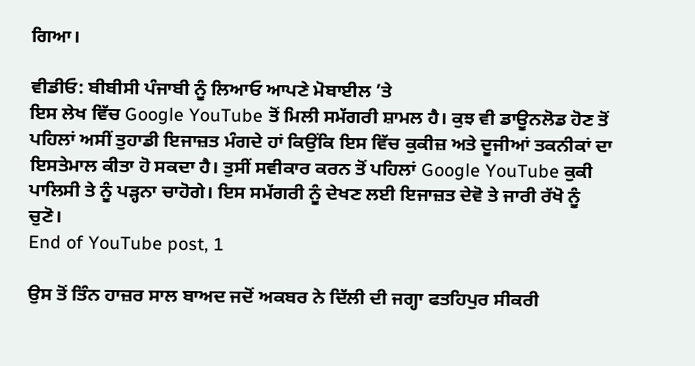ਗਿਆ।

ਵੀਡੀਓ: ਬੀਬੀਸੀ ਪੰਜਾਬੀ ਨੂੰ ਲਿਆਓ ਆਪਣੇ ਮੋਬਾਈਲ ’ਤੇ
ਇਸ ਲੇਖ ਵਿੱਚ Google YouTube ਤੋਂ ਮਿਲੀ ਸਮੱਗਰੀ ਸ਼ਾਮਲ ਹੈ। ਕੁਝ ਵੀ ਡਾਊਨਲੋਡ ਹੋਣ ਤੋਂ ਪਹਿਲਾਂ ਅਸੀਂ ਤੁਹਾਡੀ ਇਜਾਜ਼ਤ ਮੰਗਦੇ ਹਾਂ ਕਿਉਂਕਿ ਇਸ ਵਿੱਚ ਕੁਕੀਜ਼ ਅਤੇ ਦੂਜੀਆਂ ਤਕਨੀਕਾਂ ਦਾ ਇਸਤੇਮਾਲ ਕੀਤਾ ਹੋ ਸਕਦਾ ਹੈ। ਤੁਸੀਂ ਸਵੀਕਾਰ ਕਰਨ ਤੋਂ ਪਹਿਲਾਂ Google YouTube ਕੁਕੀ ਪਾਲਿਸੀ ਤੇ ਨੂੰ ਪੜ੍ਹਨਾ ਚਾਹੋਗੇ। ਇਸ ਸਮੱਗਰੀ ਨੂੰ ਦੇਖਣ ਲਈ ਇਜਾਜ਼ਤ ਦੇਵੋ ਤੇ ਜਾਰੀ ਰੱਖੋ ਨੂੰ ਚੁਣੋ।
End of YouTube post, 1

ਉਸ ਤੋਂ ਤਿੰਨ ਹਾਜ਼ਰ ਸਾਲ ਬਾਅਦ ਜਦੋਂ ਅਕਬਰ ਨੇ ਦਿੱਲੀ ਦੀ ਜਗ੍ਹਾ ਫਤਹਿਪੁਰ ਸੀਕਰੀ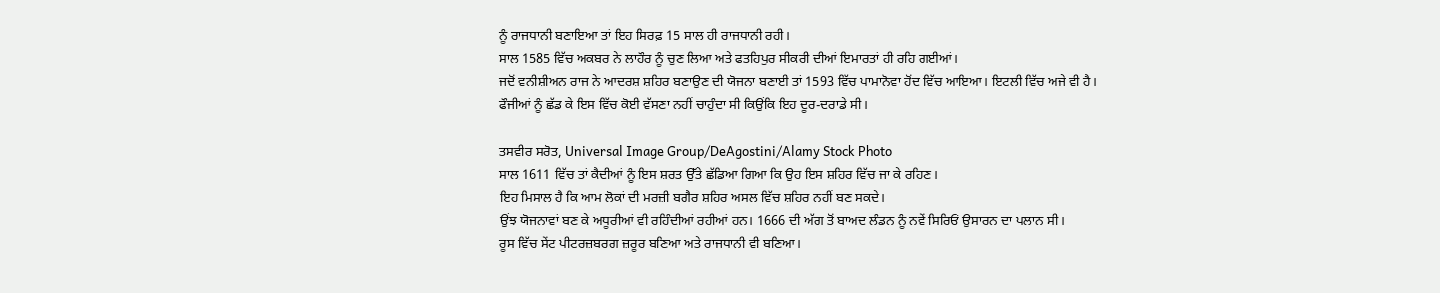ਨੂੰ ਰਾਜਧਾਨੀ ਬਣਾਇਆ ਤਾਂ ਇਹ ਸਿਰਫ਼ 15 ਸਾਲ ਹੀ ਰਾਜਧਾਨੀ ਰਹੀ।
ਸਾਲ 1585 ਵਿੱਚ ਅਕਬਰ ਨੇ ਲਾਹੌਰ ਨੂੰ ਚੁਣ ਲਿਆ ਅਤੇ ਫਤਹਿਪੁਰ ਸੀਕਰੀ ਦੀਆਂ ਇਮਾਰਤਾਂ ਹੀ ਰਹਿ ਗਈਆਂ।
ਜਦੋਂ ਵਨੀਸ਼ੀਅਨ ਰਾਜ ਨੇ ਆਦਰਸ਼ ਸ਼ਹਿਰ ਬਣਾਉਣ ਦੀ ਯੋਜਨਾ ਬਣਾਈ ਤਾਂ 1593 ਵਿੱਚ ਪਾਮਾਨੋਵਾ ਹੋਂਦ ਵਿੱਚ ਆਇਆ। ਇਟਲੀ ਵਿੱਚ ਅਜੇ ਵੀ ਹੈ।
ਫੌਜੀਆਂ ਨੂੰ ਛੱਡ ਕੇ ਇਸ ਵਿੱਚ ਕੋਈ ਵੱਸਣਾ ਨਹੀਂ ਚਾਹੁੰਦਾ ਸੀ ਕਿਉਂਕਿ ਇਹ ਦੂਰ-ਦਰਾਡੇ ਸੀ।

ਤਸਵੀਰ ਸਰੋਤ, Universal Image Group/DeAgostini/Alamy Stock Photo
ਸਾਲ 1611 ਵਿੱਚ ਤਾਂ ਕੈਦੀਆਂ ਨੂੰ ਇਸ ਸ਼ਰਤ ਉੱਤੇ ਛੱਡਿਆ ਗਿਆ ਕਿ ਉਹ ਇਸ ਸ਼ਹਿਰ ਵਿੱਚ ਜਾ ਕੇ ਰਹਿਣ।
ਇਹ ਮਿਸਾਲ ਹੈ ਕਿ ਆਮ ਲੋਕਾਂ ਦੀ ਮਰਜ਼ੀ ਬਗੈਰ ਸ਼ਹਿਰ ਅਸਲ ਵਿੱਚ ਸ਼ਹਿਰ ਨਹੀਂ ਬਣ ਸਕਦੇ।
ਉਂਝ ਯੋਜਨਾਵਾਂ ਬਣ ਕੇ ਅਧੂਰੀਆਂ ਵੀ ਰਹਿੰਦੀਆਂ ਰਹੀਆਂ ਹਨ। 1666 ਦੀ ਅੱਗ ਤੋਂ ਬਾਅਦ ਲੰਡਨ ਨੂੰ ਨਵੇਂ ਸਿਰਿਓਂ ਉਸਾਰਨ ਦਾ ਪਲਾਨ ਸੀ।
ਰੂਸ ਵਿੱਚ ਸੇਂਟ ਪੀਟਰਜ਼ਬਰਗ ਜ਼ਰੂਰ ਬਣਿਆ ਅਤੇ ਰਾਜਧਾਨੀ ਵੀ ਬਣਿਆ।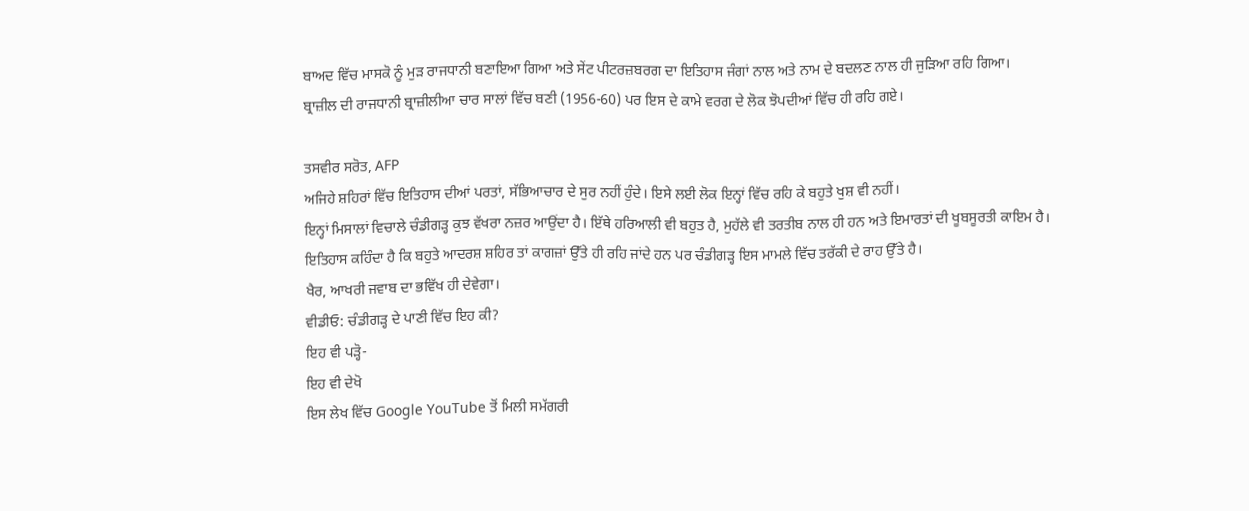ਬਾਅਦ ਵਿੱਚ ਮਾਸਕੋ ਨੂੰ ਮੁੜ ਰਾਜਧਾਨੀ ਬਣਾਇਆ ਗਿਆ ਅਤੇ ਸੇਂਟ ਪੀਟਰਜ਼ਬਰਗ ਦਾ ਇਤਿਹਾਸ ਜੰਗਾਂ ਨਾਲ ਅਤੇ ਨਾਮ ਦੇ ਬਦਲਣ ਨਾਲ ਹੀ ਜੁੜਿਆ ਰਹਿ ਗਿਆ।
ਬ੍ਰਾਜ਼ੀਲ ਦੀ ਰਾਜਧਾਨੀ ਬ੍ਰਾਜ਼ੀਲੀਆ ਚਾਰ ਸਾਲਾਂ ਵਿੱਚ ਬਣੀ (1956-60) ਪਰ ਇਸ ਦੇ ਕਾਮੇ ਵਰਗ ਦੇ ਲੋਕ ਝੋਪਦੀਆਂ ਵਿੱਚ ਹੀ ਰਹਿ ਗਏ।

ਤਸਵੀਰ ਸਰੋਤ, AFP
ਅਜਿਹੇ ਸ਼ਹਿਰਾਂ ਵਿੱਚ ਇਤਿਹਾਸ ਦੀਆਂ ਪਰਤਾਂ, ਸੱਭਿਆਚਾਰ ਦੇ ਸੁਰ ਨਹੀਂ ਹੁੰਦੇ। ਇਸੇ ਲਈ ਲੋਕ ਇਨ੍ਹਾਂ ਵਿੱਚ ਰਹਿ ਕੇ ਬਹੁਤੇ ਖੁਸ਼ ਵੀ ਨਹੀਂ।
ਇਨ੍ਹਾਂ ਮਿਸਾਲਾਂ ਵਿਚਾਲੇ ਚੰਡੀਗੜ੍ਹ ਕੁਝ ਵੱਖਰਾ ਨਜ਼ਰ ਆਉਂਦਾ ਹੈ। ਇੱਥੇ ਹਰਿਆਲੀ ਵੀ ਬਹੁਤ ਹੈ, ਮੁਹੱਲੇ ਵੀ ਤਰਤੀਬ ਨਾਲ ਹੀ ਹਨ ਅਤੇ ਇਮਾਰਤਾਂ ਦੀ ਖੂਬਸੂਰਤੀ ਕਾਇਮ ਹੈ।
ਇਤਿਹਾਸ ਕਹਿੰਦਾ ਹੈ ਕਿ ਬਹੁਤੇ ਆਦਰਸ਼ ਸ਼ਹਿਰ ਤਾਂ ਕਾਗਜ਼ਾਂ ਉੱਤੇ ਹੀ ਰਹਿ ਜਾਂਦੇ ਹਨ ਪਰ ਚੰਡੀਗੜ੍ਹ ਇਸ ਮਾਮਲੇ ਵਿੱਚ ਤਰੱਕੀ ਦੇ ਰਾਹ ਉੱਤੇ ਹੈ।
ਖੈਰ, ਆਖਰੀ ਜਵਾਬ ਦਾ ਭਵਿੱਖ ਹੀ ਦੇਵੇਗਾ।
ਵੀਡੀਓ: ਚੰਡੀਗੜ੍ਹ ਦੇ ਪਾਣੀ ਵਿੱਚ ਇਹ ਕੀ?
ਇਹ ਵੀ ਪੜ੍ਹੋ-
ਇਹ ਵੀ ਦੇਖੋ
ਇਸ ਲੇਖ ਵਿੱਚ Google YouTube ਤੋਂ ਮਿਲੀ ਸਮੱਗਰੀ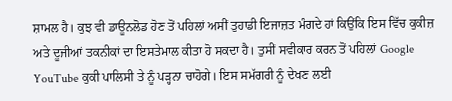ਸ਼ਾਮਲ ਹੈ। ਕੁਝ ਵੀ ਡਾਊਨਲੋਡ ਹੋਣ ਤੋਂ ਪਹਿਲਾਂ ਅਸੀਂ ਤੁਹਾਡੀ ਇਜਾਜ਼ਤ ਮੰਗਦੇ ਹਾਂ ਕਿਉਂਕਿ ਇਸ ਵਿੱਚ ਕੁਕੀਜ਼ ਅਤੇ ਦੂਜੀਆਂ ਤਕਨੀਕਾਂ ਦਾ ਇਸਤੇਮਾਲ ਕੀਤਾ ਹੋ ਸਕਦਾ ਹੈ। ਤੁਸੀਂ ਸਵੀਕਾਰ ਕਰਨ ਤੋਂ ਪਹਿਲਾਂ Google YouTube ਕੁਕੀ ਪਾਲਿਸੀ ਤੇ ਨੂੰ ਪੜ੍ਹਨਾ ਚਾਹੋਗੇ। ਇਸ ਸਮੱਗਰੀ ਨੂੰ ਦੇਖਣ ਲਈ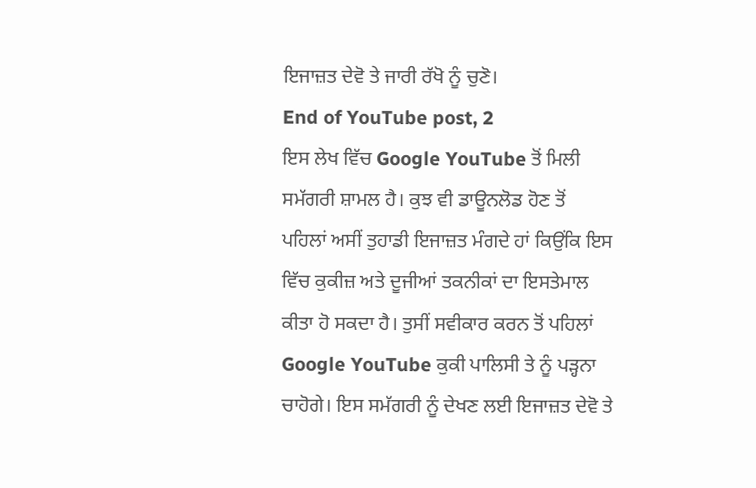ਇਜਾਜ਼ਤ ਦੇਵੋ ਤੇ ਜਾਰੀ ਰੱਖੋ ਨੂੰ ਚੁਣੋ।
End of YouTube post, 2
ਇਸ ਲੇਖ ਵਿੱਚ Google YouTube ਤੋਂ ਮਿਲੀ ਸਮੱਗਰੀ ਸ਼ਾਮਲ ਹੈ। ਕੁਝ ਵੀ ਡਾਊਨਲੋਡ ਹੋਣ ਤੋਂ ਪਹਿਲਾਂ ਅਸੀਂ ਤੁਹਾਡੀ ਇਜਾਜ਼ਤ ਮੰਗਦੇ ਹਾਂ ਕਿਉਂਕਿ ਇਸ ਵਿੱਚ ਕੁਕੀਜ਼ ਅਤੇ ਦੂਜੀਆਂ ਤਕਨੀਕਾਂ ਦਾ ਇਸਤੇਮਾਲ ਕੀਤਾ ਹੋ ਸਕਦਾ ਹੈ। ਤੁਸੀਂ ਸਵੀਕਾਰ ਕਰਨ ਤੋਂ ਪਹਿਲਾਂ Google YouTube ਕੁਕੀ ਪਾਲਿਸੀ ਤੇ ਨੂੰ ਪੜ੍ਹਨਾ ਚਾਹੋਗੇ। ਇਸ ਸਮੱਗਰੀ ਨੂੰ ਦੇਖਣ ਲਈ ਇਜਾਜ਼ਤ ਦੇਵੋ ਤੇ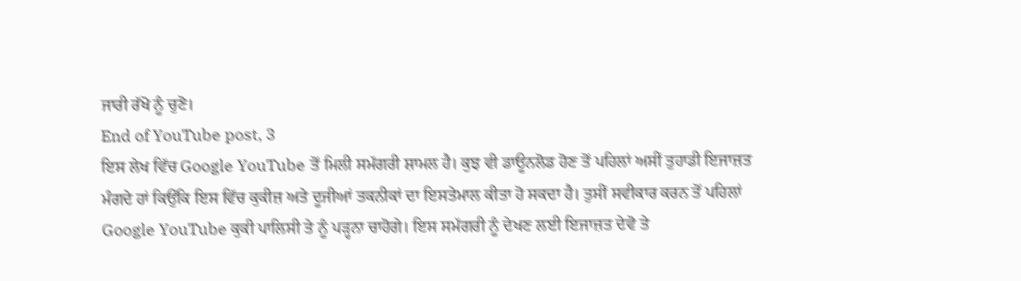ਜਾਰੀ ਰੱਖੋ ਨੂੰ ਚੁਣੋ।
End of YouTube post, 3
ਇਸ ਲੇਖ ਵਿੱਚ Google YouTube ਤੋਂ ਮਿਲੀ ਸਮੱਗਰੀ ਸ਼ਾਮਲ ਹੈ। ਕੁਝ ਵੀ ਡਾਊਨਲੋਡ ਹੋਣ ਤੋਂ ਪਹਿਲਾਂ ਅਸੀਂ ਤੁਹਾਡੀ ਇਜਾਜ਼ਤ ਮੰਗਦੇ ਹਾਂ ਕਿਉਂਕਿ ਇਸ ਵਿੱਚ ਕੁਕੀਜ਼ ਅਤੇ ਦੂਜੀਆਂ ਤਕਨੀਕਾਂ ਦਾ ਇਸਤੇਮਾਲ ਕੀਤਾ ਹੋ ਸਕਦਾ ਹੈ। ਤੁਸੀਂ ਸਵੀਕਾਰ ਕਰਨ ਤੋਂ ਪਹਿਲਾਂ Google YouTube ਕੁਕੀ ਪਾਲਿਸੀ ਤੇ ਨੂੰ ਪੜ੍ਹਨਾ ਚਾਹੋਗੇ। ਇਸ ਸਮੱਗਰੀ ਨੂੰ ਦੇਖਣ ਲਈ ਇਜਾਜ਼ਤ ਦੇਵੋ ਤੇ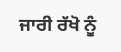ਜਾਰੀ ਰੱਖੋ ਨੂੰ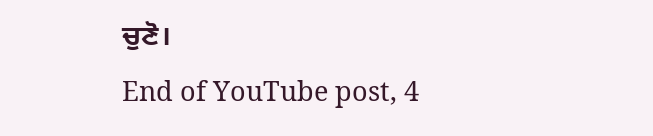ਚੁਣੋ।
End of YouTube post, 4